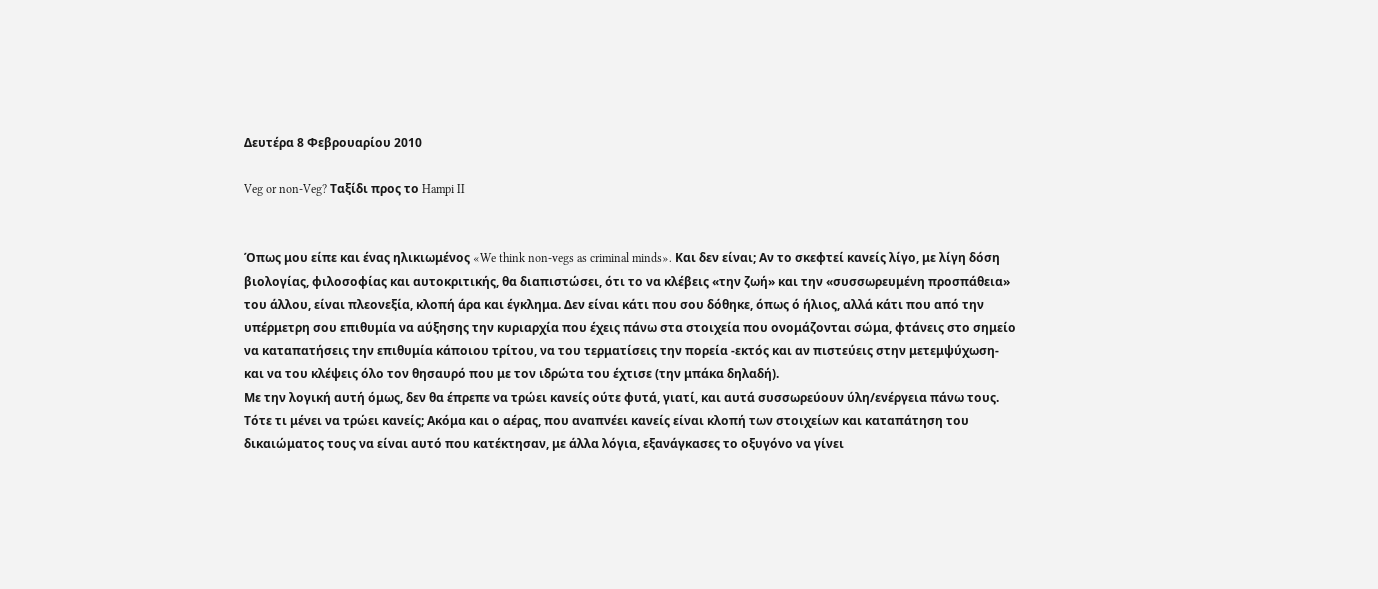Δευτέρα 8 Φεβρουαρίου 2010

Veg or non-Veg? Ταξίδι προς το Hampi II


Όπως μου είπε και ένας ηλικιωμένος «We think non-vegs as criminal minds». Και δεν είναι; Αν το σκεφτεί κανείς λίγο, με λίγη δόση βιολογίας, φιλοσοφίας και αυτοκριτικής, θα διαπιστώσει, ότι το να κλέβεις «την ζωή» και την «συσσωρευμένη προσπάθεια» του άλλου, είναι πλεονεξία, κλοπή άρα και έγκλημα. Δεν είναι κάτι που σου δόθηκε, όπως ό ήλιος, αλλά κάτι που από την υπέρμετρη σου επιθυμία να αύξησης την κυριαρχία που έχεις πάνω στα στοιχεία που ονομάζονται σώμα, φτάνεις στο σημείο να καταπατήσεις την επιθυμία κάποιου τρίτου, να του τερματίσεις την πορεία -εκτός και αν πιστεύεις στην μετεμψύχωση- και να του κλέψεις όλο τον θησαυρό που με τον ιδρώτα του έχτισε (την μπάκα δηλαδή).
Με την λογική αυτή όμως, δεν θα έπρεπε να τρώει κανείς ούτε φυτά, γιατί, και αυτά συσσωρεύουν ύλη/ενέργεια πάνω τους. Τότε τι μένει να τρώει κανείς; Ακόμα και ο αέρας, που αναπνέει κανείς είναι κλοπή των στοιχείων και καταπάτηση του δικαιώματος τους να είναι αυτό που κατέκτησαν, με άλλα λόγια, εξανάγκασες το οξυγόνο να γίνει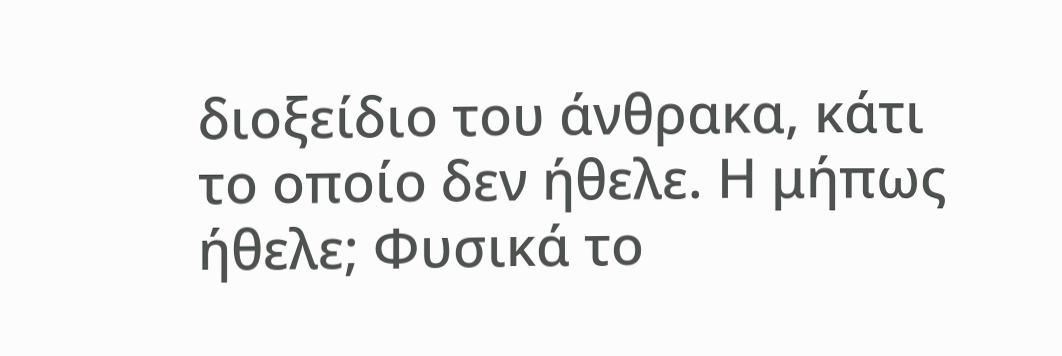διοξείδιο του άνθρακα, κάτι το οποίο δεν ήθελε. Η μήπως ήθελε; Φυσικά το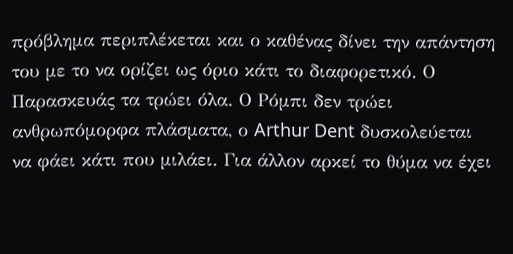πρόβλημα περιπλέκεται και ο καθένας δίνει την απάντηση του με το να ορίζει ως όριο κάτι το διαφορετικό. Ο Παρασκευάς τα τρώει όλα. Ο Ρόμπι δεν τρώει ανθρωπόμορφα πλάσματα, ο Arthur Dent δυσκολεύεται να φάει κάτι που μιλάει. Για άλλον αρκεί το θύμα να έχει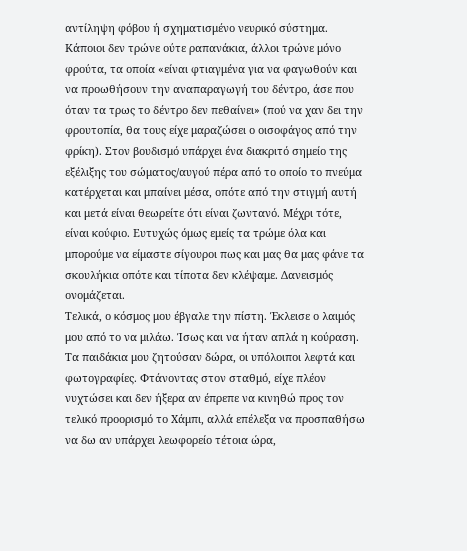αντίληψη φόβου ή σχηματισμένο νευρικό σύστημα. Κάποιοι δεν τρώνε ούτε ραπανάκια, άλλοι τρώνε μόνο φρούτα, τα οποία «είναι φτιαγμένα για να φαγωθούν και να προωθήσουν την αναπαραγωγή του δέντρο, άσε που όταν τα τρως το δέντρο δεν πεθαίνει» (πού να χαν δει την φρουτοπία, θα τους είχε μαραζώσει ο οισοφάγος από την φρίκη). Στον βουδισμό υπάρχει ένα διακριτό σημείο της εξέλιξης του σώματος/αυγού πέρα από το οποίο το πνεύμα κατέρχεται και μπαίνει μέσα, οπότε από την στιγμή αυτή και μετά είναι θεωρείτε ότι είναι ζωντανό. Μέχρι τότε, είναι κούφιο. Ευτυχώς όμως εμείς τα τρώμε όλα και μπορούμε να είμαστε σίγουροι πως και μας θα μας φάνε τα σκουλήκια οπότε και τίποτα δεν κλέψαμε. Δανεισμός ονομάζεται.
Τελικά, ο κόσμος μου έβγαλε την πίστη. Έκλεισε ο λαιμός μου από το να μιλάω. Ίσως και να ήταν απλά η κούραση. Τα παιδάκια μου ζητούσαν δώρα, οι υπόλοιποι λεφτά και φωτογραφίες. Φτάνοντας στον σταθμό, είχε πλέον νυχτώσει και δεν ήξερα αν έπρεπε να κινηθώ προς τον τελικό προορισμό το Χάμπι, αλλά επέλεξα να προσπαθήσω να δω αν υπάρχει λεωφορείο τέτοια ώρα,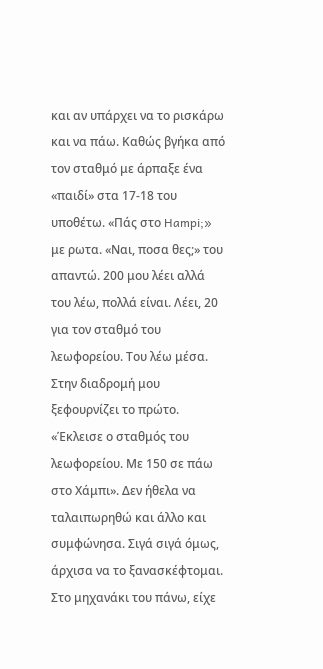και αν υπάρχει να το ρισκάρω και να πάω. Καθώς βγήκα από τον σταθμό με άρπαξε ένα «παιδί» στα 17-18 του υποθέτω. «Πάς στο Hampi;» με ρωτα. «Ναι, ποσα θες;» του απαντώ. 200 μου λέει αλλά του λέω, πολλά είναι. Λέει, 20 για τον σταθμό του λεωφορείου. Του λέω μέσα. Στην διαδρομή μου ξεφουρνίζει το πρώτο. «Έκλεισε ο σταθμός του λεωφορείου. Με 150 σε πάω στο Χάμπι». Δεν ήθελα να ταλαιπωρηθώ και άλλο και συμφώνησα. Σιγά σιγά όμως, άρχισα να το ξανασκέφτομαι. Στο μηχανάκι του πάνω, είχε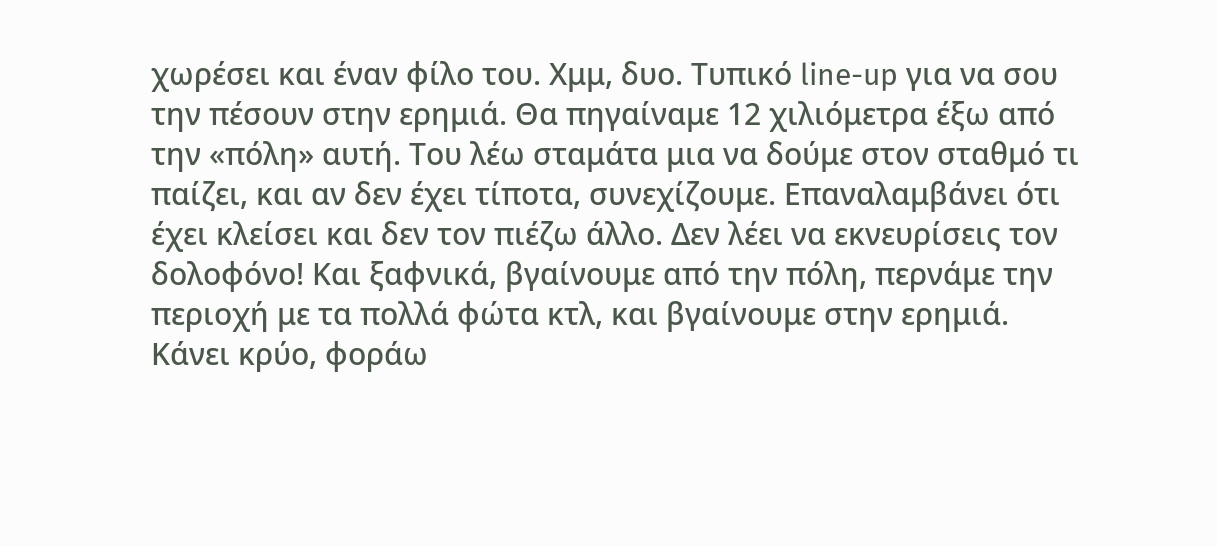χωρέσει και έναν φίλο του. Χμμ, δυο. Τυπικό line-up για να σου την πέσουν στην ερημιά. Θα πηγαίναμε 12 χιλιόμετρα έξω από την «πόλη» αυτή. Του λέω σταμάτα μια να δούμε στον σταθμό τι παίζει, και αν δεν έχει τίποτα, συνεχίζουμε. Επαναλαμβάνει ότι έχει κλείσει και δεν τον πιέζω άλλο. Δεν λέει να εκνευρίσεις τον δολοφόνο! Και ξαφνικά, βγαίνουμε από την πόλη, περνάμε την περιοχή με τα πολλά φώτα κτλ, και βγαίνουμε στην ερημιά. Κάνει κρύο, φοράω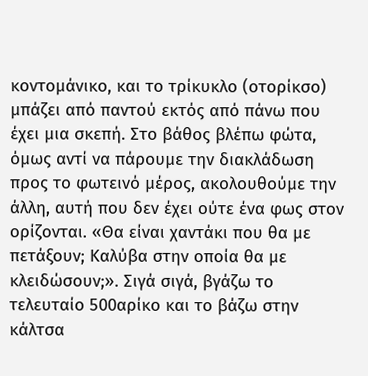κοντομάνικο, και το τρίκυκλο (οτορίκσο) μπάζει από παντού εκτός από πάνω που έχει μια σκεπή. Στο βάθος βλέπω φώτα, όμως αντί να πάρουμε την διακλάδωση προς το φωτεινό μέρος, ακολουθούμε την άλλη, αυτή που δεν έχει ούτε ένα φως στον ορίζονται. «Θα είναι χαντάκι που θα με πετάξουν; Καλύβα στην οποία θα με κλειδώσουν;». Σιγά σιγά, βγάζω το τελευταίο 500αρίκο και το βάζω στην κάλτσα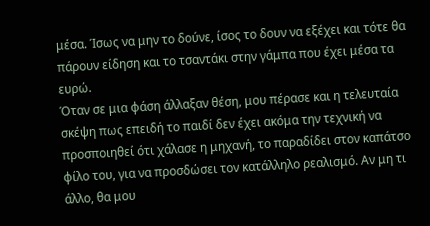μέσα. Ίσως να μην το δούνε, ίσος το δουν να εξέχει και τότε θα πάρουν είδηση και το τσαντάκι στην γάμπα που έχει μέσα τα ευρώ.
Όταν σε μια φάση άλλαξαν θέση, μου πέρασε και η τελευταία σκέψη πως επειδή το παιδί δεν έχει ακόμα την τεχνική να προσποιηθεί ότι χάλασε η μηχανή, το παραδίδει στον καπάτσο φίλο του, για να προσδώσει τον κατάλληλο ρεαλισμό. Αν μη τι άλλο, θα μου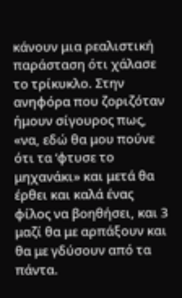κάνουν μια ρεαλιστική παράσταση ότι χάλασε το τρίκυκλο. Στην ανηφόρα που ζοριζόταν ήμουν σίγουρος πως, «να, εδώ θα μου πούνε ότι τα ‘φτυσε το μηχανάκι» και μετά θα έρθει και καλά ένας φίλος να βοηθήσει, και 3 μαζί θα με αρπάξουν και θα με γδύσουν από τα πάντα.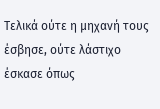Τελικά ούτε η μηχανή τους έσβησε, ούτε λάστιχο έσκασε όπως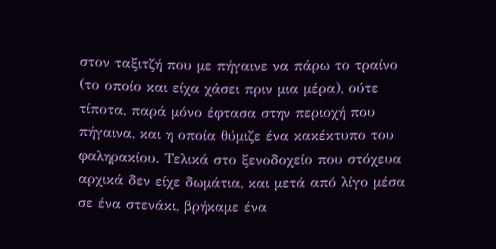στον ταξιτζή που με πήγαινε να πάρω το τραίνο (το οποίο και είχα χάσει πριν μια μέρα), ούτε τίποτα, παρά μόνο έφτασα στην περιοχή που πήγαινα, και η οποία θύμιζε ένα κακέκτυπο του φαληρακίου. Τελικά στο ξενοδοχείο που στόχευα αρχικά δεν είχε δωμάτια, και μετά από λίγο μέσα σε ένα στενάκι, βρήκαμε ένα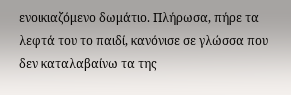ενοικιαζόμενο δωμάτιο. Πλήρωσα, πήρε τα λεφτά του το παιδί, κανόνισε σε γλώσσα που δεν καταλαβαίνω τα της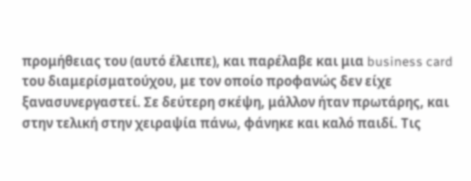προμήθειας του (αυτό έλειπε), και παρέλαβε και μια business card του διαμερίσματούχου, με τον οποίο προφανώς δεν είχε ξανασυνεργαστεί. Σε δεύτερη σκέψη, μάλλον ήταν πρωτάρης, και στην τελική στην χειραψία πάνω, φάνηκε και καλό παιδί. Τις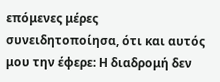επόμενες μέρες συνειδητοποίησα, ότι και αυτός μου την έφερε: Η διαδρομή δεν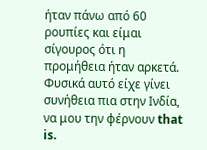ήταν πάνω από 60 ρουπίες και είμαι σίγουρος ότι η προμήθεια ήταν αρκετά. Φυσικά αυτό είχε γίνει συνήθεια πια στην Ινδία, να μου την φέρνουν that is.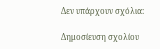Δεν υπάρχουν σχόλια:

Δημοσίευση σχολίου